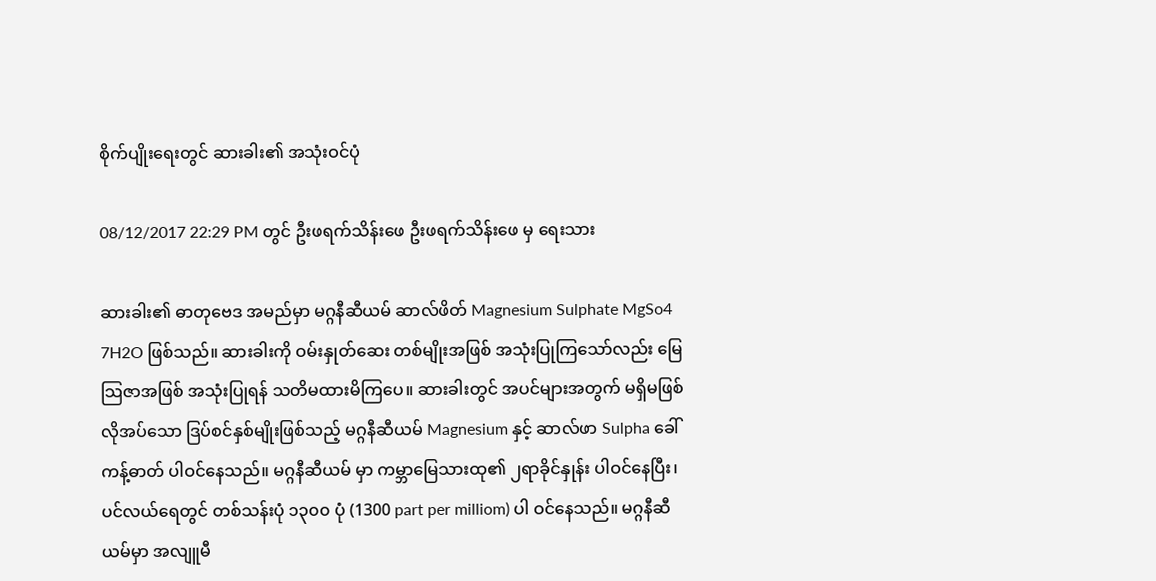စိုက်ပျိုးရေးတွင် ဆားခါး၏ အသုံးဝင်ပုံ

08/12/2017 22:29 PM တွင် ဦးဖရက်သိန်းဖေ ဦးဖရက်သိန်းဖေ မှ ရေးသား

ဆားခါး၏ ဓာတုဗေဒ အမည်မှာ မဂ္ဂနီဆီယမ် ဆာလ်ဖိတ် Magnesium Sulphate MgSo4 7H2O ဖြစ်သည်။ ဆားခါးကို ဝမ်းနှုတ်ဆေး တစ်မျိုးအဖြစ် အသုံးပြုကြသော်လည်း မြေသြဇာအဖြစ် အသုံးပြုရန် သတိမထားမိကြပေ။ ဆားခါးတွင် အပင်များအတွက် မရှိမဖြစ် လိုအပ်သော ဒြပ်စင်နှစ်မျိုးဖြစ်သည့် မဂ္ဂနီဆီယမ် Magnesium နှင့် ဆာလ်ဖာ Sulpha ခေါ် ကန့်ဓာတ် ပါဝင်နေသည်။ မဂ္ဂနီဆီယမ် မှာ ကမ္ဘာမြေသားထု၏ ၂ရာခိုင်နှုန်း ပါဝင်နေပြီး၊ ပင်လယ်ရေတွင် တစ်သန်းပုံ ၁၃၀၀ ပုံ (1300 part per milliom) ပါ ဝင်နေသည်။ မဂ္ဂနီဆီယမ်မှာ အလျူမီ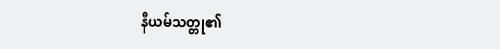နီယမ်သတ္တု၏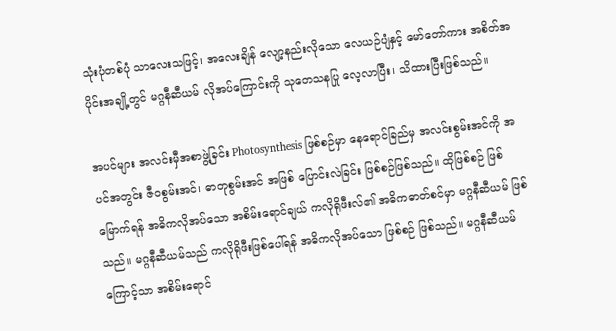သုံးပုံတစ်ပုံ သာလေးသဖြင့်၊ အလေးချိန် လျော့နည်းလိုသော လေယဉ်ပျံနှင့် မော်တော်ကား အစိတ်အပိုင်းအချို့တွင် မဂ္ဂနီဆီယမ် လိုအပ်ကြောင်းကို သုတေသနပြု လေ့လာပြီး၊ သိထားပြီးဖြစ်သည်။

အပင်များ အလင်းမှီအစာဖွဲ့ခြင်း Photosynthesis ဖြစ်စဉ်မှာ နေရောင်ခြည်မှ အလင်းစွမ်းအင်ကို အပင်အတွင်း ဇီဝစွမ်းအင်၊ ဓာတုစွမ်းအင် အဖြစ် ပြောင်းလဲခြင်း ဖြစ်စဉ်ဖြစ်သည်။ ထိုဖြစ်စဉ် ဖြစ်မြောက်ရန် အဓိကလိုအပ်သော အစိမ်းရောင်ချယ် ကလိုရိုဖီးလ်၏ အဓိကဓာတ်စင်မှာ မဂ္ဂနီဆီယမ် ဖြစ်သည်။ မဂ္ဂနီဆီယမ်သည် ကလိုရိုဖီးဖြစ်ပေါ်ရန် အဓိကလိုအပ်သော ဖြစ်စဉ် ဖြစ်သည်။ မဂ္ဂနီဆီယမ် ကြောင့်သာ အစိမ်းရောင်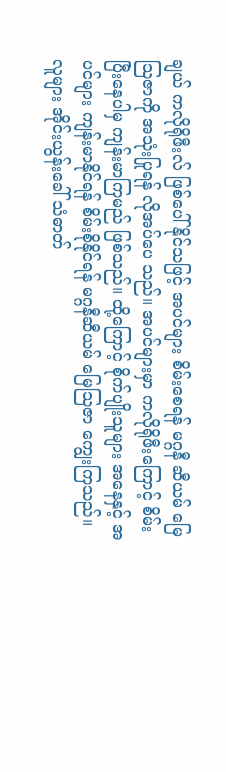ချယ် ကလိုရိုဖီးလ် ဖြစ်ပေါ်နိုင်သဖြင့် အပင်များ စိမ်းစေရန် မဂ္ဂနီ ဆီယမ် မြေသြဇာကို အသုံးပြုရန် လိုအပ်ပေ သည်။ အပင်များမှာ ကလိုရိုဖီးကြောင့် စိမ်းပြီးနေပါမှ ကျန်းမာကြမည် ဖြစ်သည်။ ထို့ကြောင့် စိုက်ပျိုးသူများ အနေနှင့် အပင်များ ကျန်းမာနိုင်ရန် စိမ်းစိုနိုင်ရန် မဂ္ဂနီဆီယမ် မြေသြဇာ ကျွေးကြသည်။ လူများ အိုင်းယွန်းခေါ် သံဓာတ်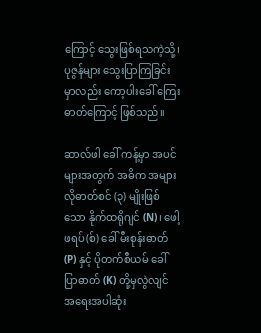ကြောင့် သွေးဖြစ်ရသကဲ့သို့၊ ပုဇွန်များ သွေးပြာကြခြင်းမှာလည်း ကော့ပါးခေါ် ကြေးဓာတ်ကြောင့် ဖြစ်သည်။

ဆာလ်ဖါ ခေါ် ကန့်မှာ အပင်များအတွက် အဓိက အများလိုဓာတ်စင် (၃) မျိုးဖြစ်သော နိုက်ထရိုဂျင် (N)၊ ဖေါ့ဖရပ်(စ်) ခေါ် မီးစုန်းဓာတ် (P) နှင့် ပိုတက်စီယမ် ခေါ် ပြာဓာတ် (K) တို့မှလွဲလျင် အရေးအပါဆုံး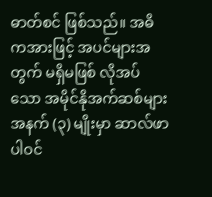ဓာတ်စင် ဖြစ်သည်။ အဓိကအားဖြင့် အပင်များအတွက် မရှိမဖြစ် လိုအပ်သော အမိုင်နိုအက်ဆစ်များအနက် (၃) မျိုးမှာ ဆာလ်ဖာ ပါဝင်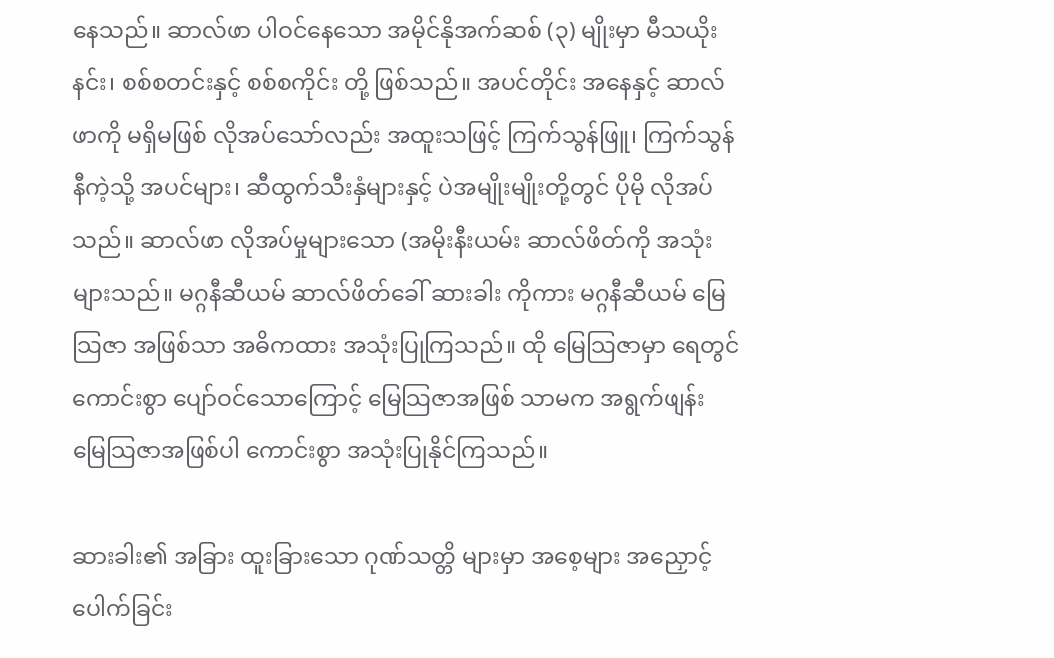နေသည်။ ဆာလ်ဖာ ပါဝင်နေသော အမိုင်နိုအက်ဆစ် (၃) မျိုးမှာ မီသယိုးနင်း၊ စစ်စတင်းနှင့် စစ်စကိုင်း တို့ ဖြစ်သည်။ အပင်တိုင်း အနေနှင့် ဆာလ်ဖာကို မရှိမဖြစ် လိုအပ်သော်လည်း အထူးသဖြင့် ကြက်သွန်ဖြူ၊ ကြက်သွန်နီကဲ့သို့ အပင်များ၊ ဆီထွက်သီးနှံများနှင့် ပဲအမျိုးမျိုးတို့တွင် ပိုမို လိုအပ်သည်။ ဆာလ်ဖာ လိုအပ်မှုများသော (အမိုးနီးယမ်း ဆာလ်ဖိတ်ကို အသုံးများသည်။ မဂ္ဂနီဆီယမ် ဆာလ်ဖိတ်ခေါ် ဆားခါး ကိုကား မဂ္ဂနီဆီယမ် မြေသြဇာ အဖြစ်သာ အဓိကထား အသုံးပြုကြသည်။ ထို မြေသြဇာမှာ ရေတွင် ကောင်းစွာ ပျော်ဝင်သောကြောင့် မြေသြဇာအဖြစ် သာမက အရွက်ဖျန်း မြေသြဇာအဖြစ်ပါ ကောင်းစွာ အသုံးပြုနိုင်ကြသည်။

ဆားခါး၏ အခြား ထူးခြားသော ဂုဏ်သတ္တိ များမှာ အစေ့များ အညှောင့်ပေါက်ခြင်း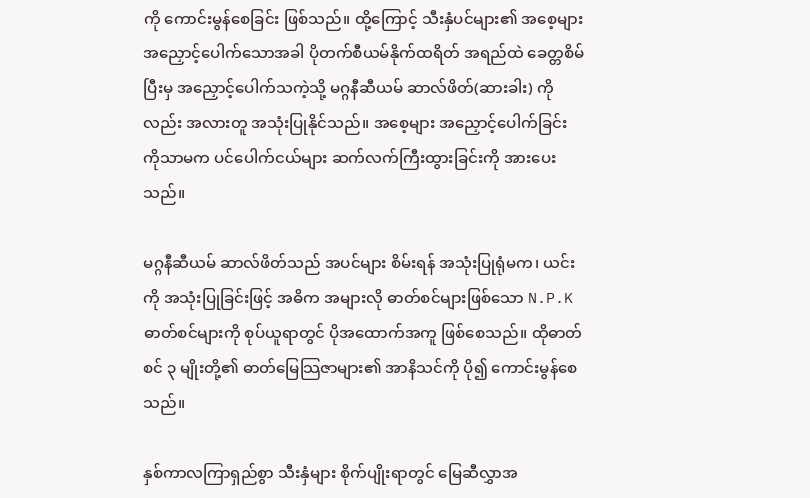ကို ကောင်းမွန်စေခြင်း ဖြစ်သည်။ ထို့ကြောင့် သီးနှံပင်များ၏ အစေ့များ အညှောင့်ပေါက်သောအခါ ပိုတက်စီယမ်နိုက်ထရိတ် အရည်ထဲ ခေတ္တစိမ်ပြီးမှ အညှောင့်ပေါက်သကဲ့သို့ မဂ္ဂနီဆီယမ် ဆာလ်ဖိတ်(ဆားခါး) ကိုလည်း အလားတူ အသုံးပြုနိုင်သည်။ အစေ့များ အညှောင့်ပေါက်ခြင်း ကိုသာမက ပင်ပေါက်ငယ်များ ဆက်လက်ကြီးထွားခြင်းကို အားပေးသည်။

မဂ္ဂနီဆီယမ် ဆာလ်ဖိတ်သည် အပင်များ စိမ်းရန် အသုံးပြုရုံမက၊ ယင်းကို အသုံးပြုခြင်းဖြင့် အဓိက အများလို ဓာတ်စင်များဖြစ်သော N.P.K ဓာတ်စင်များကို စုပ်ယူရာတွင် ပိုအထောက်အကူ ဖြစ်စေသည်။ ထိုဓာတ်စင် ၃ မျိုးတို့၏ ဓာတ်မြေသြဇာများ၏ အာနိသင်ကို ပို၍ ကောင်းမွန်စေသည်။

နှစ်ကာလကြာရှည်စွာ သီးနှံများ စိုက်ပျိုးရာတွင် မြေဆီလွှာအ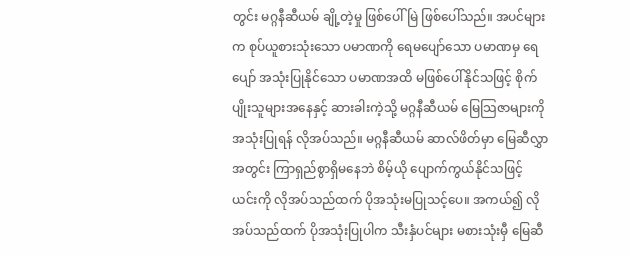တွင်း မဂ္ဂနီဆီယမ် ချို့တဲ့မှု ဖြစ်ပေါ်မြဲ ဖြစ်ပေါ်သည်။ အပင်များက စုပ်ယူစားသုံးသော ပမာဏကို ရေမပျော်သော ပမာဏမှ ရေပျော် အသုံးပြုနိုင်သော ပမာဏအထိ မဖြစ်ပေါ်နိုင်သဖြင့် စိုက်ပျိုးသူများအနေနှင့် ဆားခါးကဲ့သို့ မဂ္ဂနီဆီယမ် မြေသြဇာများကို အသုံးပြုရန် လိုအပ်သည်။ မဂ္ဂနီဆီယမ် ဆာလ်ဖိတ်မှာ မြေဆီလွှာအတွင်း ကြာရှည်စွာရှိမနေဘဲ စိမ့်ယို ပျောက်ကွယ်နိုင်သဖြင့် ယင်းကို လိုအပ်သည်ထက် ပိုအသုံးမပြုသင့်ပေ။ အကယ်၍ လိုအပ်သည်ထက် ပိုအသုံးပြုပါက သီးနှံပင်များ မစားသုံးမှီ မြေဆီ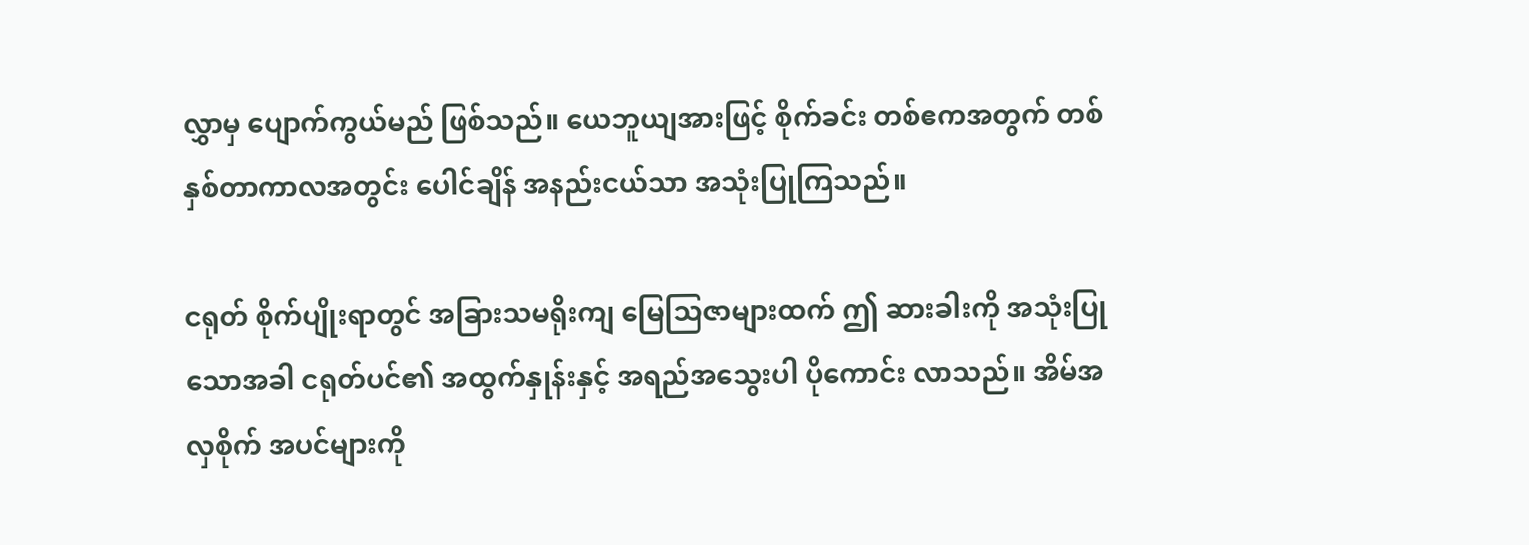လွှာမှ ပျောက်ကွယ်မည် ဖြစ်သည်။ ယေဘူယျအားဖြင့် စိုက်ခင်း တစ်ဧကအတွက် တစ်နှစ်တာကာလအတွင်း ပေါင်ချိန် အနည်းငယ်သာ အသုံးပြုကြသည်။

ငရုတ် စိုက်ပျိုးရာတွင် အခြားသမရိုးကျ မြေသြဇာများထက် ဤ ဆားခါးကို အသုံးပြုသောအခါ ငရုတ်ပင်၏ အထွက်နှုန်းနှင့် အရည်အသွေးပါ ပိုကောင်း လာသည်။ အိမ်အလှစိုက် အပင်များကို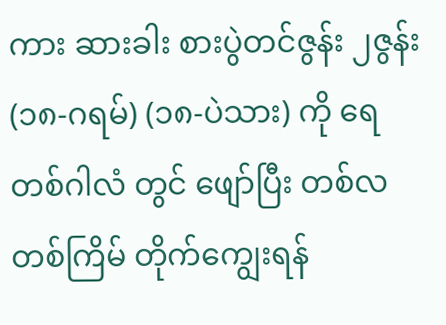ကား ဆားခါး စားပွဲတင်ဇွန်း ၂ဇွန်း(၁၈-ဂရမ်) (၁၈-ပဲသား) ကို ရေတစ်ဂါလံ တွင် ဖျော်ပြီး တစ်လတစ်ကြိမ် တိုက်ကျွေးရန်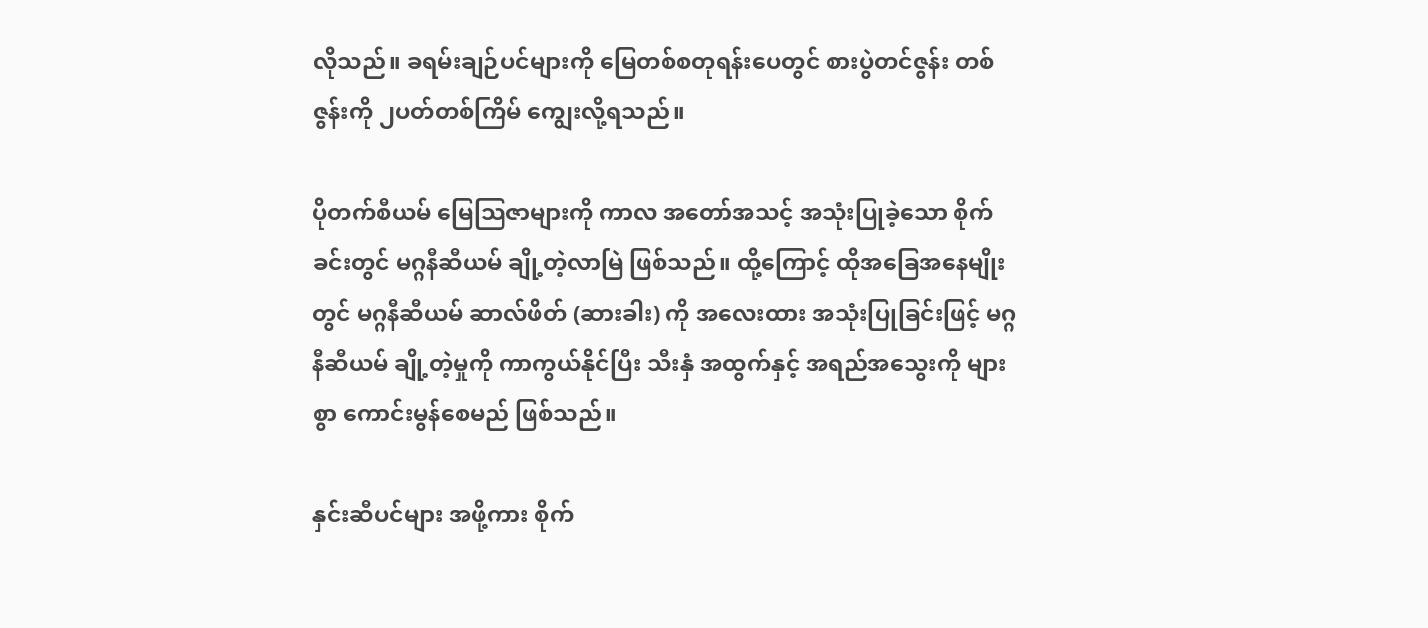လိုသည်။ ခရမ်းချဉ်ပင်များကို မြေတစ်စတုရန်းပေတွင် စားပွဲတင်ဇွန်း တစ်ဇွန်းကို ၂ပတ်တစ်ကြိမ် ကျွေးလို့ရသည်။

ပိုတက်စီယမ် မြေသြဇာများကို ကာလ အတော်အသင့် အသုံးပြုခဲ့သော စိုက်ခင်းတွင် မဂ္ဂနီဆီယမ် ချို့တဲ့လာမြဲ ဖြစ်သည်။ ထို့ကြောင့် ထိုအခြေအနေမျိုးတွင် မဂ္ဂနီဆီယမ် ဆာလ်ဖိတ် (ဆားခါး) ကို အလေးထား အသုံးပြုခြင်းဖြင့် မဂ္ဂနီဆီယမ် ချို့တဲ့မှုကို ကာကွယ်နိုင်ပြီး သီးနှံ အထွက်နှင့် အရည်အသွေးကို များစွာ ကောင်းမွန်စေမည် ဖြစ်သည်။

နှင်းဆီပင်များ အဖို့ကား စိုက်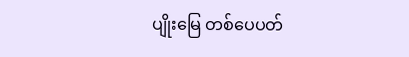ပျိုးမြေ တစ်ပေပတ်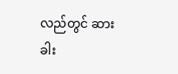လည်တွင် ဆားခါး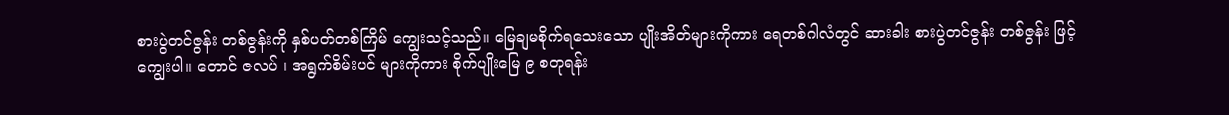စားပွဲတင်ဇွန်း တစ်ဇွန်းကို နှစ်ပတ်တစ်ကြိမ် ကျွေးသင့်သည်။ မြေချမစိုက်ရသေးသော ပျိုးအိတ်များကိုကား ရေတစ်ဂါလံတွင် ဆားခါး စားပွဲတင်ဇွန်း တစ်ဇွန်း ဖြင့် ကျွေးပါ။ တောင် ဇလပ် ၊ အရွက်စိမ်းပင် များကိုကား စိုက်ပျိုးမြေ ၉ စတုရန်း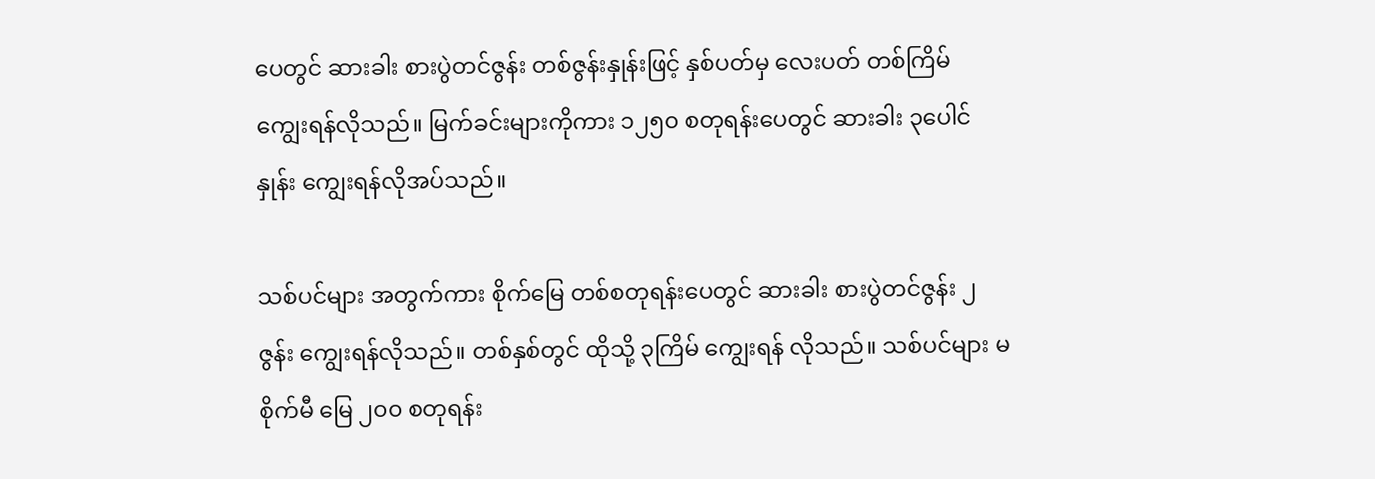ပေတွင် ဆားခါး စားပွဲတင်ဇွန်း တစ်ဇွန်းနှုန်းဖြင့် နှစ်ပတ်မှ လေးပတ် တစ်ကြိမ် ကျွေးရန်လိုသည်။ မြက်ခင်းများကိုကား ၁၂၅၀ စတုရန်းပေတွင် ဆားခါး ၃ပေါင်နှုန်း ကျွေးရန်လိုအပ်သည်။

သစ်ပင်များ အတွက်ကား စိုက်မြေ တစ်စတုရန်းပေတွင် ဆားခါး စားပွဲတင်ဇွန်း ၂ ဇွန်း ကျွေးရန်လိုသည်။ တစ်နှစ်တွင် ထိုသို့ ၃ကြိမ် ကျွေးရန် လိုသည်။ သစ်ပင်များ မစိုက်မီ မြေ ၂၀၀ စတုရန်း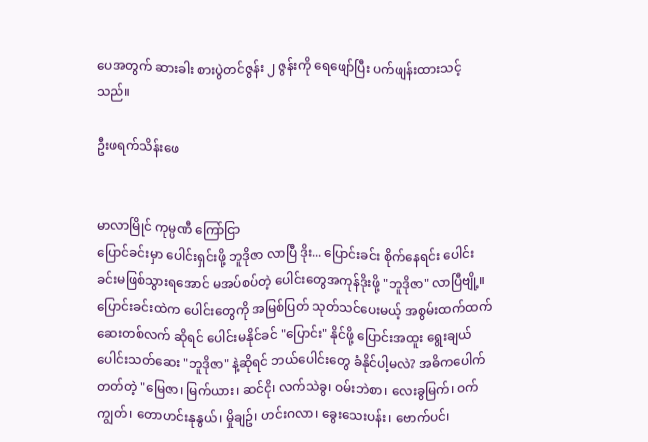ပေအတွက် ဆားခါး စားပွဲတင်ဇွန်း ၂ ဇွန်းကို ရေဖျော်ပြီး ပက်ဖျန်းထားသင့်သည်။

ဦးဖရက်သိန်းဖေ


မာလာမြိုင် ကုမ္ပဏီ ကြော်ငြာ
ပြောင်ခင်းမှာ ပေါင်းရှင်းဖို့ ဘူဒိုဇာ လာပြီ ဒိုး... ပြောင်းခင်း စိုက်နေရင်း ပေါင်းခင်းမဖြစ်သွားရအောင် မအပ်စပ်တဲ့ ပေါင်းတွေအကုန်ဒိုးဖို့ "ဘူဒိုဇာ" လာပြီဗျို့။ ပြောင်းခင်းထဲက ပေါင်းတွေကို အမြစ်ပြတ် သုတ်သင်ပေးမယ့် အစွမ်းထက်ထက် ဆေးတစ်လက် ဆိုရင် ပေါင်းမနိုင်ခင် "ပြောင်း" နိုင်ဖို့ ပြောင်းအထူး ရွေးချယ်ပေါင်းသတ်ဆေး "ဘူဒိုဇာ" နဲ့ဆိုရင် ဘယ်ပေါင်းတွေ ခံနိုင်ပါ့မလဲ? အဓိကပေါက်တတ်တဲ့ "မြေဇာ၊ မြက်ယား၊ ဆင်ငို၊ လက်သဲခွ၊ ဝမ်းဘဲစာ၊ လေးခွမြက်၊ ဝက်ကျွတ်၊ တောဟင်းနုနွယ်၊ မှိုချဥ်၊ ဟင်းဂလာ၊ ခွေးသေးပန်း၊ ဗောက်ပင်၊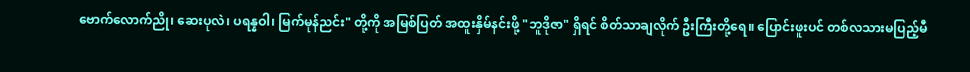ဗောက်လောက်ညို၊ ဆေးပုလဲ၊ ပရန္နဝါ၊ မြက်မုန်ညင်း" တို့ကို အမြစ်ပြတ် အထူးနှိမ်နင်းဖို့ "ဘူဒိုဇာ" ရှိရင် စိတ်သာချလိုက် ဦးကြီးတို့ရေ။ ပြောင်းဖူးပင် တစ်လသားမပြည့်မီ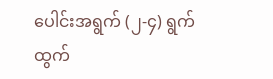ပေါင်းအရွက် (၂-၄) ရွက် ထွက်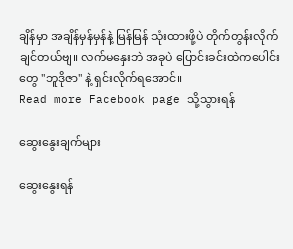ချိန်မှာ အချိန်မှန်မှန်နဲ့ မြန်မြန် သုံးထားဖို့ပဲ တိုက်တွန်းလိုက်ချင်တယ်ဗျ။ လက်မနှေးဘဲ အခုပဲ ပြောင်းခင်းထဲကပေါင်းတွေ "ဘူဒိုဇာ" နဲ့ ရှင်းလိုက်ရအောင်။
Read more Facebook page သို့သွားရန်

ဆွေးနွေးချက်များ

ဆွေးနွေးရန်